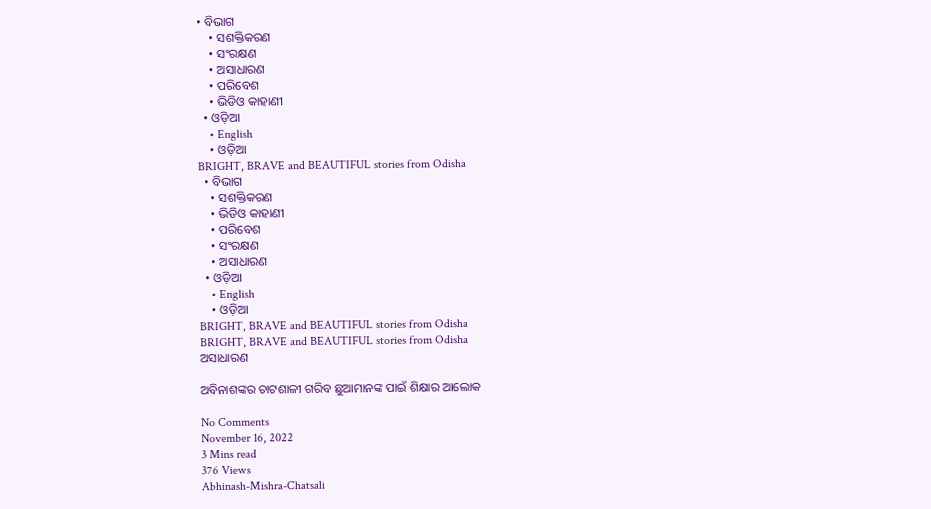• ବିଭାଗ
    • ସଶକ୍ତିକରଣ
    • ସଂରକ୍ଷଣ
    • ଅସାଧାରଣ
    • ପରିବେଶ
    • ଭିଡିଓ କାହାଣୀ
  • ଓଡ଼ିଆ
    • English
    • ଓଡ଼ିଆ
BRIGHT, BRAVE and BEAUTIFUL stories from Odisha
  • ବିଭାଗ
    • ସଶକ୍ତିକରଣ
    • ଭିଡିଓ କାହାଣୀ
    • ପରିବେଶ
    • ସଂରକ୍ଷଣ
    • ଅସାଧାରଣ
  • ଓଡ଼ିଆ
    • English
    • ଓଡ଼ିଆ
BRIGHT, BRAVE and BEAUTIFUL stories from Odisha
BRIGHT, BRAVE and BEAUTIFUL stories from Odisha
ଅସାଧାରଣ

ଅବିନାଶଙ୍କର ଚାଟଶାଳୀ ଗରିବ ଛୁଆମାନଙ୍କ ପାଇଁ ଶିକ୍ଷାର ଆଲୋକ

No Comments
November 16, 2022
3 Mins read
376 Views
Abhinash-Mishra-Chatsali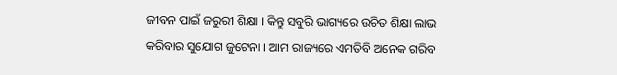ଜୀବନ ପାଇଁ ଜରୁରୀ ଶିକ୍ଷା । କିନ୍ତୁ ସବୁରି ଭାଗ୍ୟରେ ଉଚିତ ଶିକ୍ଷା ଲାଭ କରିବାର ସୁଯୋଗ ଜୁଟେନା । ଆମ ରାଜ୍ୟରେ ଏମତିବି ଅନେକ ଗରିବ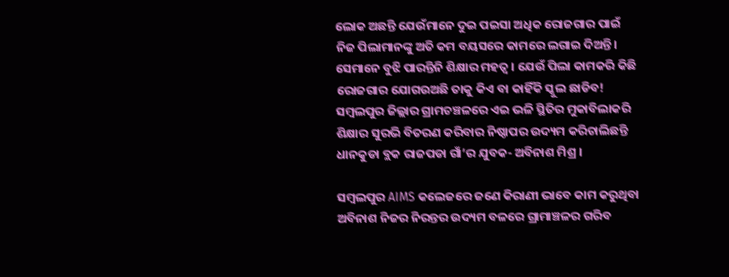ଲୋକ ଅଛନ୍ତି ଯେଉଁମାନେ ଦୁଇ ପଇସା ଅଧିକ ରୋଜଗାର ପାଇଁ ନିଜ ପିଲାମାନଙ୍କୁ ଅତି କମ ବୟସରେ କାମରେ ଲଗାଇ ଦିଅନ୍ତି।  ସେମାନେ ବୁଝି ପାରନ୍ତିନି ଶିକ୍ଷାର ମହତ୍ଵ । ଯେଉଁ ପିଲା କାମକରି କିଛି ରୋଜଗାର ଯୋଗଉଅଛି ତାକୁ କିଏ ବା କାହିଁକି ସ୍କୁଲ ଛାଡିବ! ସମ୍ବଲପୁର ଜିଲ୍ଲାର ଗ୍ରାମଚଞ୍ଚଳରେ ଏଇ ଭଳି ସ୍ଥିତିର ମୁକାବିଲାକରି ଶିକ୍ଷାର ସୁରଭି ବିତରଣ କରିବାର ନିଷ୍ଠାପର ଉଦ୍ୟମ କରିଚାଲିଛନ୍ତି ଧାନକୁଡା ବ୍ଲକ ରାଜପଡା ଗାଁ’ର ଯୁବକ- ଅବିନାଶ ମିଶ୍ର ।

ସମ୍ବଲପୁର AIMS କଲେଜରେ ଜଣେ କିରାଣୀ ଭାବେ କାମ କରୁଥିବା ଅବିନାଶ ନିଜର ନିରନ୍ତର ଉଦ୍ୟମ ବଳରେ ଗ୍ରାମାଞ୍ଚଳର ଗରିବ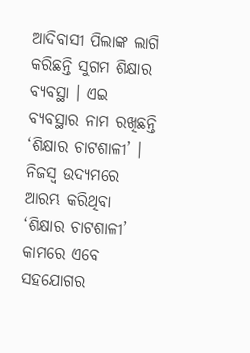ଆଦିବାସୀ ପିଲାଙ୍କ ଲାଗି କରିଛନ୍ତି ସୁଗମ ଶିକ୍ଷାର ବ୍ୟବସ୍ଥା । ଏଇ ବ୍ୟବସ୍ଥାର ନାମ ରଖିଛନ୍ତି ‘ଶିକ୍ଷାର ଚାଟଶାଳୀ’ । ନିଜସ୍ଵ ଉଦ୍ୟମରେ ଆରମ୍ଭ କରିଥିବା ‘ଶିକ୍ଷାର ଚାଟଶାଳୀ’ କାମରେ ଏବେ ସହଯୋଗର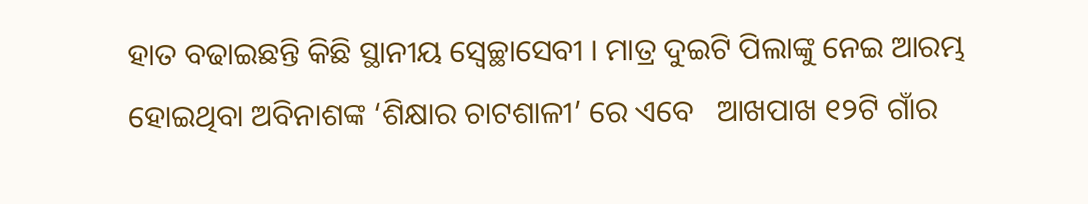ହାତ ବଢାଇଛନ୍ତି କିଛି ସ୍ଥାନୀୟ ସ୍ୱେଚ୍ଛାସେବୀ । ମାତ୍ର ଦୁଇଟି ପିଲାଙ୍କୁ ନେଇ ଆରମ୍ଭ ହୋଇଥିବା ଅବିନାଶଙ୍କ ‘ଶିକ୍ଷାର ଚାଟଶାଳୀ’ ରେ ଏବେ   ଆଖପାଖ ୧୨ଟି ଗାଁର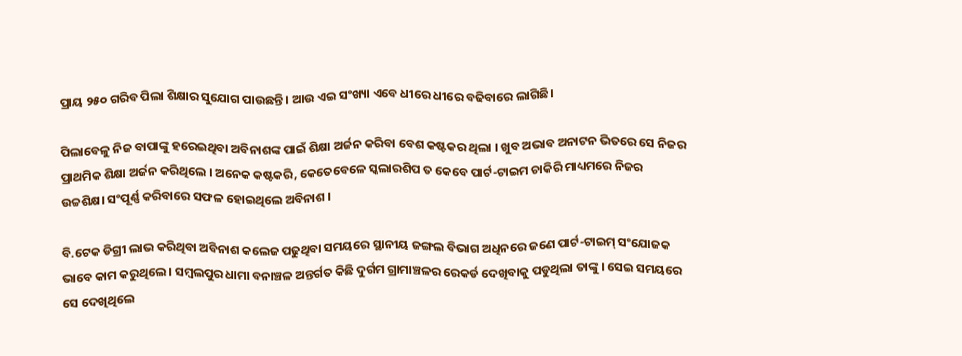ପ୍ରାୟ ୨୫୦ ଗରିବ ପିଲା ଶିକ୍ଷାର ସୁଯୋଗ ପାଉଛନ୍ତି । ଆଉ ଏଇ ସଂଖ୍ୟା ଏବେ ଧୀରେ ଧୀରେ ବଢିବାରେ ଲାଗିଛି।

ପିଲାବେଳୁ ନିଜ ବାପାଙ୍କୁ ହରେଇଥିବା ଅବିନାଶଙ୍କ ପାଇଁ ଶିକ୍ଷା ଅର୍ଜନ କରିବା ବେଶ କଷ୍ଟକର ଥିଲା । ଖୁବ ଅଭାବ ଅନାଟନ ଭିତରେ ସେ ନିଜର ପ୍ରାଥମିକ ଶିକ୍ଷା ଅର୍ଜନ କରିଥିଲେ । ଅନେକ କଷ୍ଟକରି, କେତେବେଳେ ସ୍କଲାରଶିପ ତ କେବେ ପାର୍ଟ-ଟାଇମ ଚାକିରି ମାଧ୍ୟମରେ ନିଜର ଉଚ୍ଚଶିକ୍ଷ। ସଂପୂର୍ଣ୍ଣ କରିବାରେ ସଫଳ ହୋଇଥିଲେ ଅବିନାଶ ।

ବି.ଟେକ ଡିଗ୍ରୀ ଲାଭ କରିଥିବା ଅବିନାଶ କଲେଜ ପଢୁଥିବା ସମୟରେ ସ୍ଥାନୀୟ ଜଙ୍ଗଲ ବିଭାଗ ଅଧିନରେ ଜଣେ ପାର୍ଟ-ଟାଇମ୍ ସଂଯୋଜକ ଭାବେ କାମ କରୁଥିଲେ । ସମ୍ବଲପୁର ଧାମା ବନାଞ୍ଚଳ ଅନ୍ତର୍ଗତ କିଛି ଦୁର୍ଗମ ଗ୍ରାମାଞ୍ଚଳର ରେକର୍ଡ ଦେଖିବାକୁ ପଡୁଥିଲା ତାଙ୍କୁ । ସେଇ ସମୟରେ ସେ ଦେଖିଥିଲେ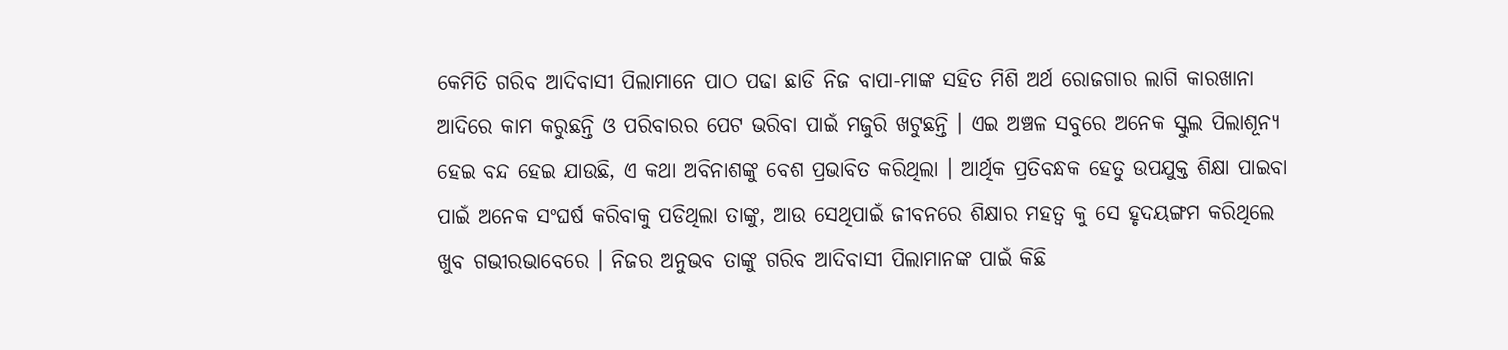କେମିତି ଗରିବ ଆଦିବାସୀ ପିଲାମାନେ ପାଠ ପଢା ଛାଡି ନିଜ ବାପା-ମାଙ୍କ ସହିତ ମିଶି ଅର୍ଥ ରୋଜଗାର ଲାଗି କାରଖାନା ଆଦିରେ କାମ କରୁଛନ୍ତି ଓ ପରିବାରର ପେଟ ଭରିବା ପାଇଁ ମଜୁରି ଖଟୁଛନ୍ତି । ଏଇ ଅଞ୍ଚଳ ସବୁରେ ଅନେକ ସ୍କୁଲ ପିଲାଶୂନ୍ୟ ହେଇ ବନ୍ଦ ହେଇ ଯାଉଛି, ଏ କଥା ଅବିନାଶଙ୍କୁ ବେଶ ପ୍ରଭାବିତ କରିଥିଲା । ଆର୍ଥିକ ପ୍ରତିବନ୍ଧକ ହେତୁ ଉପଯୁକ୍ତ ଶିକ୍ଷା ପାଇବା ପାଇଁ ଅନେକ ସଂଘର୍ଷ କରିବାକୁ ପଡିଥିଲା ତାଙ୍କୁ, ଆଉ ସେଥିପାଇଁ ଜୀବନରେ ଶିକ୍ଷାର ମହତ୍ଵ କୁ ସେ ହୃଦୟଙ୍ଗମ କରିଥିଲେ ଖୁବ ଗଭୀରଭାବେରେ । ନିଜର ଅନୁଭବ ତାଙ୍କୁ ଗରିବ ଆଦିବାସୀ ପିଲାମାନଙ୍କ ପାଇଁ କିଛି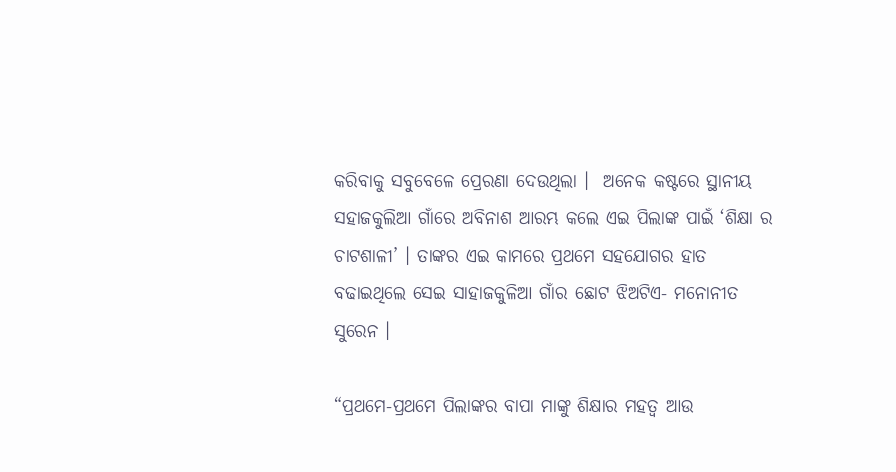କରିବାକୁ ସବୁବେଳେ ପ୍ରେରଣା ଦେଉଥିଲା ।  ଅନେକ କଷ୍ଟରେ ସ୍ଥାନୀୟ ସହାଜକୁଲିଆ ଗାଁରେ ଅବିନାଶ ଆରମ୍ଭ କଲେ ଏଇ ପିଲାଙ୍କ ପାଇଁ ‘ଶିକ୍ଷା ର ଚାଟଶାଳୀ’ । ତାଙ୍କର ଏଇ କାମରେ ପ୍ରଥମେ ସହଯୋଗର ହାତ ବଢାଇଥିଲେ ସେଇ ସାହାଜକୁଳିଆ ଗାଁର ଛୋଟ ଝିଅଟିଏ- ମନୋନୀତ ସୁରେନ ।

“ପ୍ରଥମେ-ପ୍ରଥମେ ପିଲାଙ୍କର ବାପା ମାଙ୍କୁ ଶିକ୍ଷାର ମହତ୍ଵ ଆଉ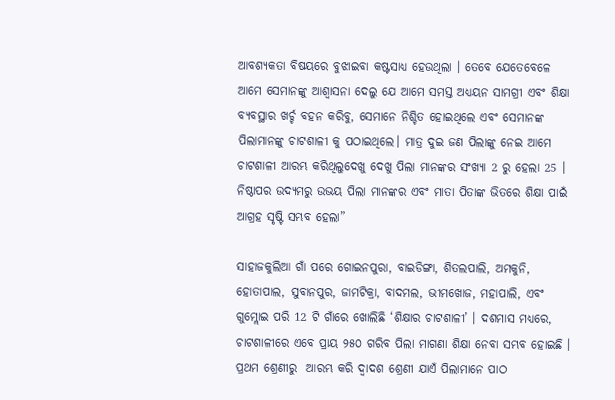ଆବଶ୍ୟକତା ବିଷୟରେ ବୁଝାଇବା କଷ୍ଟସାଧ୍ୟ ହେଉଥିଲା । ତେବେ ଯେତେବେଳେ ଆମେ ସେମାନଙ୍କୁ ଆଶ୍ୱାସନା ଦେଲୁ ଯେ ଆମେ ସମସ୍ତ ଅଧ୍ୟୟନ ସାମଗ୍ରୀ ଏବଂ ଶିକ୍ଷା ବ୍ୟବସ୍ଥାର ଖର୍ଚ୍ଚ ବହନ କରିବୁ, ସେମାନେ ନିଶ୍ଚିତ ହୋଇଥିଲେ ଏବଂ ସେମାନଙ୍କ ପିଲାମାନଙ୍କୁ ଚାଟଶାଳୀ କୁ ପଠାଇଥିଲେ। ମାତ୍ର ଦୁଇ ଜଣ ପିଲାଙ୍କୁ ନେଇ ଆମେ ଚାଟଶାଳୀ ଆରମ୍ଭ କରିଥିଲୁଦେଖୁ ଦେଖୁ ପିଲା ମାନଙ୍କର ସଂଖ୍ୟା 2 ରୁ ହେଲା 25 । ନିଷ୍ଠାପର ଉଦ୍ୟମରୁ ଉଭୟ ପିଲା ମାନଙ୍କର ଏବଂ ମାତା ପିତାଙ୍କ ଭିତରେ ଶିକ୍ଷା ପାଇଁ ଆଗ୍ରହ ସୃଷ୍ଟି ସମ୍ଭବ ହେଲା”

ସାହାଜକୁଲିଆ ଗାଁ ପରେ ଗୋଇନପୁରା, ବାଇଡିଙ୍ଗା, ଶିତଲପାଲି, ଅମକୁନି, ହୋତାପାଲ, ସୁବାନପୁର, ଜାମଟିକ୍ରା, ବାଦମଲ, ଭୀମଖୋଜ, ମହାପାଲି, ଏବଂ ଗୁମ୍ଲୋଇ ପରି 12 ଟି ଗାଁରେ ଖୋଲିଛି ‘ଶିକ୍ଷାର ଚାଟଶାଳୀ’ । ଦଶମାସ ମଧ୍ୟରେ, ଚାଟଶାଳୀରେ ଏବେ ପ୍ରାୟ ୨୫୦ ଗରିବ ପିଲା ମାଗଣା ଶିକ୍ଷା ନେବା ସମ୍ଭବ ହୋଇଛି । ପ୍ରଥମ ଶ୍ରେଣୀରୁ  ଆରମ୍ଭ କରି ଦ୍ଵାଦଶ ଶ୍ରେଣୀ ଯାଏଁ ପିଲାମାନେ ପାଠ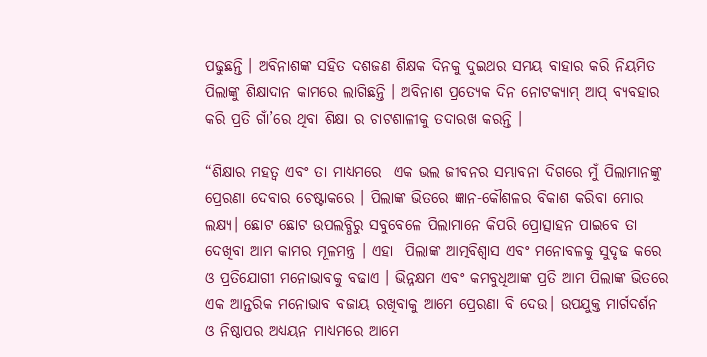ପଢୁଛନ୍ତି । ଅବିନାଶଙ୍କ ସହିତ ଦଶଜଣ ଶିକ୍ଷକ ଦିନକୁ ଦୁଇଥର ସମୟ ବାହାର କରି ନିୟମିତ ପିଲାଙ୍କୁ ଶିକ୍ଷାଦାନ କାମରେ ଲାଗିଛନ୍ତି । ଅବିନାଶ ପ୍ରତ୍ୟେକ ଦିନ ନୋଟକ୍ୟାମ୍ ଆପ୍ ବ୍ୟବହାର କରି ପ୍ରତି ଗାଁ’ରେ ଥିବା ଶିକ୍ଷା ର ଚାଟଶାଳୀକୁ ତଦାରଖ କରନ୍ତି ।

“ଶିକ୍ଷାର ମହତ୍ଵ ଏବଂ ତା ମାଧ୍ୟମରେ  ଏକ ଭଲ ଜୀବନର ସମ୍ଭାବନା ଦିଗରେ ମୁଁ ପିଲାମାନଙ୍କୁ ପ୍ରେରଣା ଦେବାର ଚେଷ୍ଟାକରେ । ପିଲାଙ୍କ ଭିତରେ ଜ୍ଞାନ-କୌଶଳର ବିକାଶ କରିବା ମୋର ଲକ୍ଷ୍ୟ। ଛୋଟ ଛୋଟ ଉପଲବ୍ଧିରୁ ସବୁବେଳେ ପିଲାମାନେ କିପରି ପ୍ରୋତ୍ସାହନ ପାଇବେ ତା ଦେଖିବା ଆମ କାମର ମୂଳମନ୍ତ୍ର । ଏହା  ପିଲାଙ୍କ ଆତ୍ମବିଶ୍ୱାସ ଏବଂ ମନୋବଳକୁ ସୁଦୃଢ କରେ ଓ ପ୍ରତିଯୋଗୀ ମନୋଭାବକୁ ବଢାଏ । ଭିନ୍ନକ୍ଷମ ଏବଂ କମବୁଧିଆଙ୍କ ପ୍ରତି ଆମ ପିଲାଙ୍କ ଭିତରେ ଏକ ଆନ୍ତରିକ ମନୋଭାବ ବଜାୟ ରଖିବାକୁ ଆମେ ପ୍ରେରଣା ବି ଦେଉ। ଉପଯୁକ୍ତ ମାର୍ଗଦର୍ଶନ ଓ ନିଷ୍ଠାପର ଅଧ୍ୟୟନ ମାଧ୍ୟମରେ ଆମେ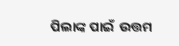ପିଲାଙ୍କ ପାଇଁ  ଉତ୍ତମ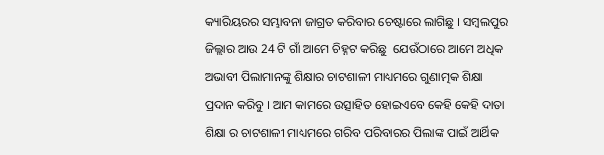କ୍ୟାରିୟରର ସମ୍ଭାବନା ଜାଗ୍ରତ କରିବାର ଚେଷ୍ଟାରେ ଲାଗିଛୁ । ସମ୍ବଲପୁର ଜିଲ୍ଲାର ଆଉ 24 ଟି ଗାଁ ଆମେ ଚିହ୍ନଟ କରିଛୁ  ଯେଉଁଠାରେ ଆମେ ଅଧିକ ଅଭାବୀ ପିଲାମାନଙ୍କୁ ଶିକ୍ଷାର ଚାଟଶାଳୀ ମାଧ୍ୟମରେ ଗୁଣାତ୍ମକ ଶିକ୍ଷା ପ୍ରଦାନ କରିବୁ । ଆମ କାମରେ ଉତ୍ସାହିତ ହୋଇଏବେ କେହି କେହି ଦାତା ଶିକ୍ଷା ର ଚାଟଶାଳୀ ମାଧ୍ୟମରେ ଗରିବ ପରିବାରର ପିଲାଙ୍କ ପାଇଁ ଆର୍ଥିକ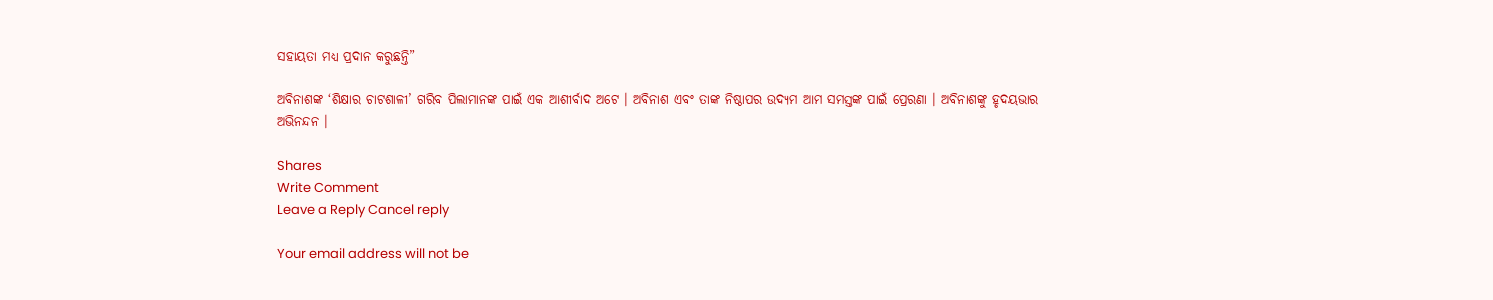ସହାୟତା ମଧ୍ୟ ପ୍ରଦାନ କରୁଛନ୍ତି”

ଅବିନାଶଙ୍କ ‘ଶିକ୍ଷାର ଚାଟଶାଳୀ’ ଗରିବ ପିଲାମାନଙ୍କ ପାଇଁ ଏକ ଆଶୀର୍ବାଦ ଅଟେ । ଅବିନାଶ ଏବଂ ତାଙ୍କ ନିଷ୍ଠାପର ଉଦ୍ୟମ ଆମ ସମସ୍ତଙ୍କ ପାଇଁ ପ୍ରେରଣା । ଅବିନାଶଙ୍କୁ ହୃଦୟଭାର ଅଭିନନ୍ଦନ ।

Shares
Write Comment
Leave a Reply Cancel reply

Your email address will not be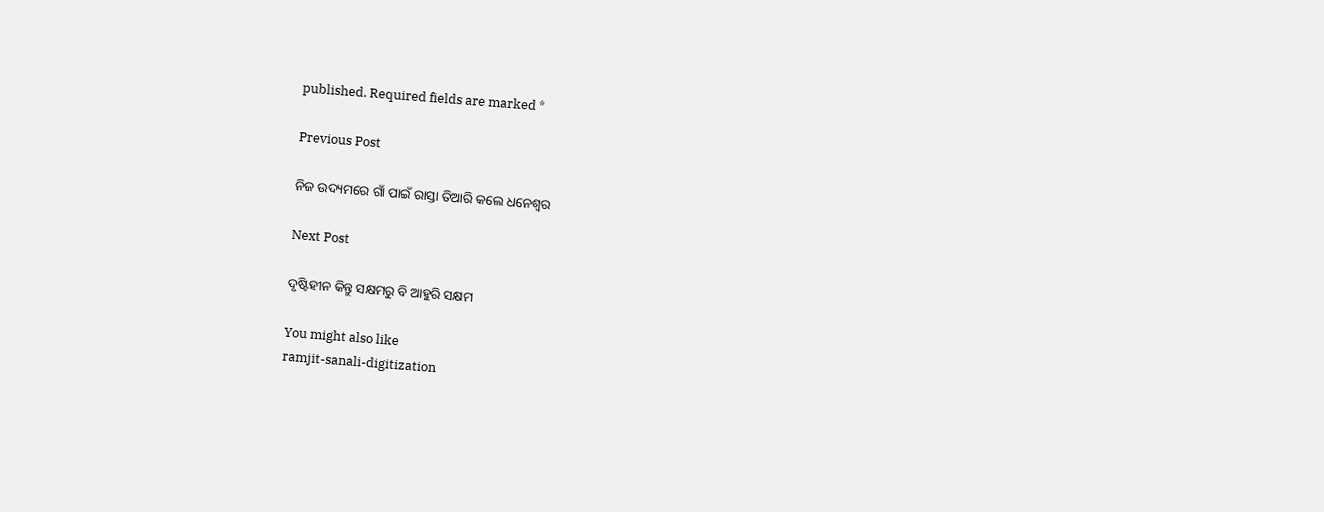published. Required fields are marked *

Previous Post

ନିଜ ଉଦ୍ୟମରେ ଗାଁ ପାଇଁ ରାସ୍ତା ତିଆରି କଲେ ଧନେଶ୍ଵର

Next Post

ଦୃଷ୍ଟିହୀନ କିନ୍ତୁ ସକ୍ଷମରୁ ବି ଆହୁରି ସକ୍ଷମ

You might also like
ramjit-sanali-digitization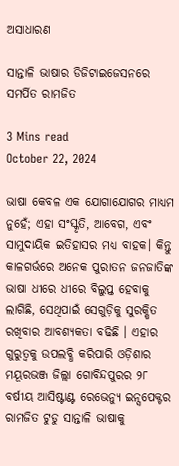ଅସାଧାରଣ

ସାନ୍ତାଳି ଭାଷାର ଡିଜିଟାଇଜେସନରେ ସମର୍ପିତ ରାମଜିତ

3 Mins read
October 22, 2024

ଭାଷା କେବଳ ଏକ ଯୋଗାଯୋଗର ମାଧ୍ୟମ ନୁହେଁ; ଏହା ସଂସ୍କୃତି, ଆବେଗ, ଏବଂ ସାମୁଦାୟିକ ଇତିହାସର ମଧ୍ୟ ବାହକ। କିନ୍ତୁ କାଳଗର୍ଭରେ ଅନେକ ପୁରାତନ ଜନଜାତିଙ୍କ ଭାଷା ଧୀରେ ଧୀରେ ବିଲୁପ୍ତ ହେବାକୁ ଲାଗିଛି, ସେଥିପାଇଁ ସେଗୁଡ଼ିକୁ ସୁରକ୍ଷିତ ରଖିବାର ଆବଶ୍ୟକତା ବଢିଛି । ଏହାର ଗୁରୁତ୍ୱକୁ ଉପଲବ୍ଧି କରିପାରି ଓଡ଼ିଶାର ମୟୂରଭଞ୍ଜ ଜିଲ୍ଲା ଗୋବିନ୍ଦପୁରର ୨୮ ବର୍ଷୀୟ ଆସିଷ୍ଟାଣ୍ଟ ରେଭେନ୍ୟୁ ଇନ୍ସପେକ୍ଟର ରାମଜିତ ଟୁଡୁ ସାନ୍ତାଳି ଭାଷାକୁ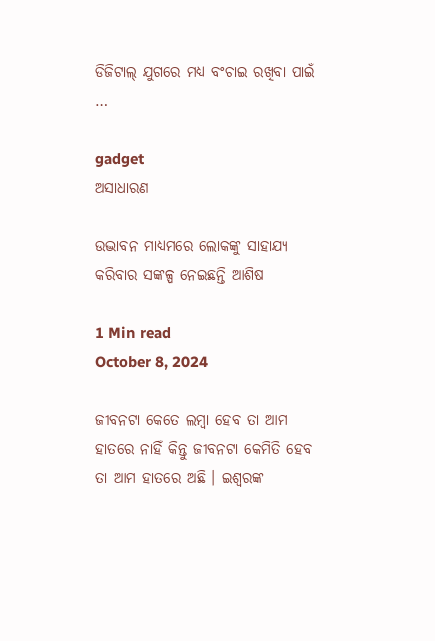ଡିଜିଟାଲ୍ ଯୁଗରେ ମଧ୍ୟ ବଂଚାଇ ରଖିବା ପାଇଁ …

gadget
ଅସାଧାରଣ

ଉଦ୍ଭାବନ ମାଧ୍ୟମରେ ଲୋକଙ୍କୁ ସାହାଯ୍ୟ କରିବାର ସଙ୍କଳ୍ପ ନେଇଛନ୍ତି ଆଶିଷ

1 Min read
October 8, 2024

ଜୀବନଟା କେତେ ଲମ୍ବା ହେବ ତା ଆମ ହାତରେ ନାହିଁ କିନ୍ତୁ ଜୀବନଟା କେମିତି ହେବ ତା ଆମ ହାତରେ ଅଛି । ଇଶ୍ୱରଙ୍କ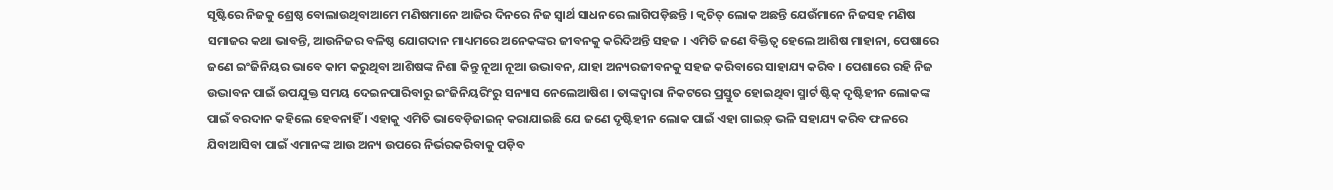ସୃଷ୍ଟିରେ ନିଜକୁ ଶ୍ରେଷ୍ଠ ବୋଲାଉଥିବାଆମେ ମଣିଷମାନେ ଆଜିର ଦିନରେ ନିଜ ସ୍ୱାର୍ଥ ସାଧନରେ ଲାଗିପଡ଼ିଛନ୍ତି । କ୍ୱଚିତ୍ ଲୋକ ଅଛନ୍ତି ଯେଉଁମାନେ ନିଜସହ ମଣିଷ ସମାଜର କଥା ଭାବନ୍ତି, ଆଉନିଜର ବଳିଷ୍ଠ ଯୋଗଦାନ ମାଧ୍ୟମରେ ଅନେକଙ୍କର ଜୀବନକୁ କରିଦିଅନ୍ତି ସହଜ । ଏମିତି ଜଣେ ବିକ୍ତିତ୍ୱ ହେଲେ ଆଶିଷ ମାହାନା, ପେଷାରେ ଜଣେ ଇଂଜିନିୟର ଭାବେ କାମ କରୁଥିବା ଆଶିଷଙ୍କ ନିଶା କିନ୍ତୁ ନୂଆ ନୂଆ ଉଦ୍ଭାବନ, ଯାହା ଅନ୍ୟରଜୀବନକୁ ସହଜ କରିବାରେ ସାହାଯ୍ୟ କରିବ । ପେଶାରେ ରହି ନିଜ ଉଦ୍ଭାବନ ପାଇଁ ଉପଯୁକ୍ତ ସମୟ ଦେଇନପାରିବାରୁ ଇଂଜିନିୟରିଂରୁ ସନ୍ୟାସ ନେଲେଆଷିଶ । ତାଙ୍କଦ୍ୱାରା ନିକଟରେ ପ୍ରସ୍ତୁତ ହୋଇଥିବା ସ୍ମାର୍ଟ ଷ୍ଟିକ୍ ଦୃଷ୍ଟିହୀନ ଲୋକଙ୍କ ପାଇଁ ବରଦାନ କହିଲେ ହେବନାହିଁ । ଏହାକୁ ଏମିତି ଭାବେଡ଼ିଜାଇନ୍ କରାଯାଇଛି ଯେ ଜଣେ ଦୃଷ୍ଟିହୀନ ଲୋକ ପାଇଁ ଏହା ଗାଇଡ଼୍ ଭଳି ସହାଯ୍ୟ କରିବ ଫଳରେ ଯିବାଆସିବା ପାଇଁ ଏମାନଙ୍କ ଆଉ ଅନ୍ୟ ଉପରେ ନିର୍ଭରକରିବାକୁ ପଡ଼ିବ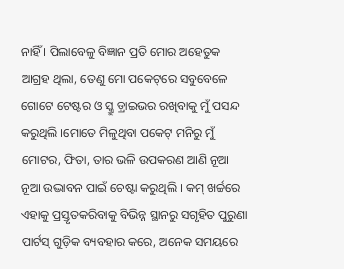ନାହିଁ । ପିଲାବେଳୁ ବିଜ୍ଞାନ ପ୍ରତି ମୋର ଅହେତୁକ ଆଗ୍ରହ ଥିଲା, ତେଣୁ ମୋ ପକେଟ୍‌ରେ ସବୁବେଳେ ଗୋଟେ ଟେଷ୍ଟର ଓ ସ୍କ୍ରୁ ଡ଼୍ରାଇଭର ରଖିବାକୁ ମୁଁ ପସନ୍ଦ କରୁଥିଲି ।ମୋତେ ମିଳୁଥିବା ପକେଟ୍ ମନିରୁ ମୁଁ ମୋଟର, ଫିତା, ତାର ଭଳି ଉପକରଣ ଆଣି ନୂଆ ନୂଆ ଉଦ୍ଭାବନ ପାଇଁ ଚେଷ୍ଟା କରୁଥିଲି । କମ୍ ଖର୍ଚ୍ଚରେ ଏହାକୁ ପ୍ରସ୍ତୃତକରିବାକୁ ବିଭିନ୍ନ ସ୍ଥାନରୁ ସଗୃହିତ ପୁରୁଣା ପାର୍ଟସ୍ ଗୁଡ଼ିକ ବ୍ୟବହାର କରେ, ଅନେକ ସମୟରେ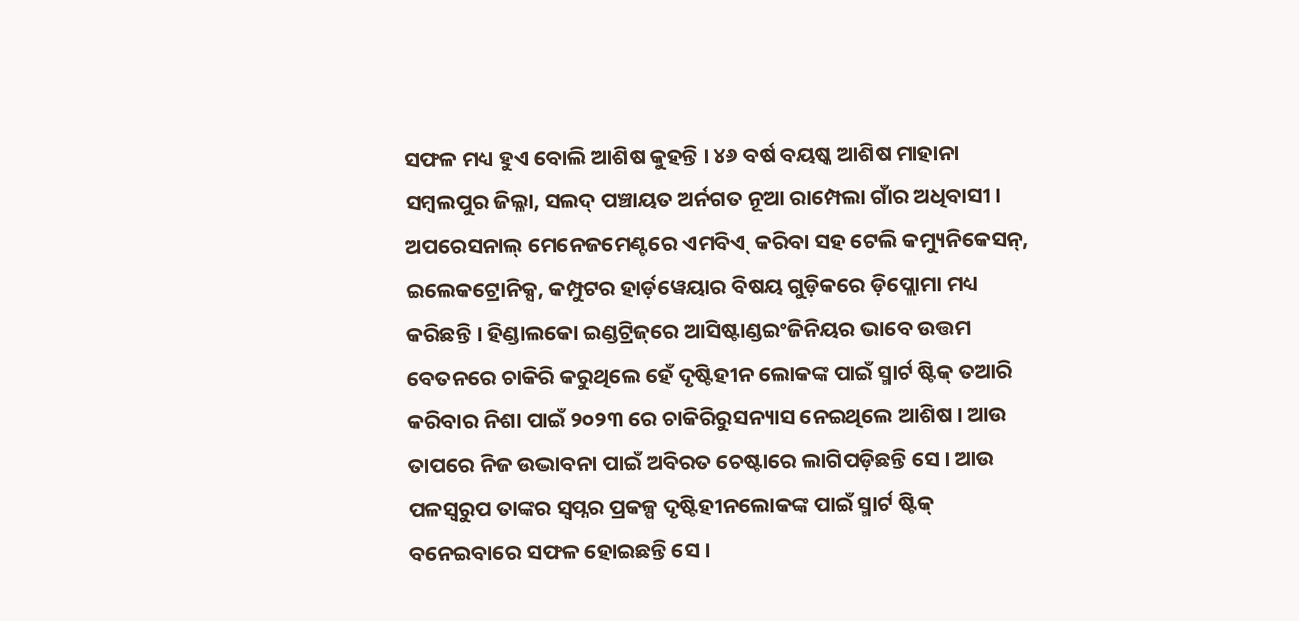ସଫଳ ମଧ୍ୟ ହୁଏ ବୋଲି ଆଶିଷ କୁହନ୍ତି । ୪୬ ବର୍ଷ ବୟଷ୍କ ଆଶିଷ ମାହାନା  ସମ୍ବଲପୁର ଜିଲ୍ଳା, ସଲଦ୍ ପଞ୍ଚାୟତ ଅର୍ନଗତ ନୂଆ ରାମ୍ପେଲା ଗାଁର ଅଧିବାସୀ । ଅପରେସନାଲ୍ ମେନେଜମେଣ୍ଟରେ ଏମବିଏ୍  କରିବା ସହ ଟେଲି କମ୍ୟୁନିକେସନ୍‌, ଇଲେକଟ୍ରୋନିକ୍ସ, କମ୍ପୁଟର ହାର୍ଡ଼ୱେୟାର ବିଷୟ ଗୁଡ଼ିକରେ ଡ଼ିପ୍ଲୋମା ମଧ୍ୟ କରିଛନ୍ତି । ହିଣ୍ଡାଲକୋ ଇଣ୍ଡଟ୍ରିଜ୍‌ରେ ଆସିଷ୍ଟାଣ୍ଡଇଂଜିନିୟର ଭାବେ ଉତ୍ତମ ବେତନରେ ଚାକିରି କରୁଥିଲେ ହେଁ ଦୃଷ୍ଟିହୀନ ଲୋକଙ୍କ ପାଇଁ ସ୍ମାର୍ଟ ଷ୍ଟିକ୍ ତଆରି କରିବାର ନିଶା ପାଇଁ ୨୦୨୩ ରେ ଚାକିରିରୁସନ୍ୟାସ ନେଇଥିଲେ ଆଶିଷ । ଆଉ ତାପରେ ନିଜ ଉଦ୍ଭାବନା ପାଇଁ ଅବିରତ ଚେଷ୍ଟାରେ ଲାଗିପଡ଼ିଛନ୍ତି ସେ । ଆଉ ପଳସ୍ୱରୁପ ତାଙ୍କର ସ୍ୱପ୍ନର ପ୍ରକଳ୍ପ ଦୃଷ୍ଟିହୀନଲୋକଙ୍କ ପାଇଁ ସ୍ମାର୍ଟ ଷ୍ଟିକ୍ ବନେଇବାରେ ସଫଳ ହୋଇଛନ୍ତି ସେ ।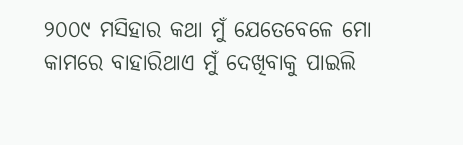୨୦୦୯ ମସିହାର କଥା ମୁଁ ଯେତେବେଳେ ମୋ କାମରେ ବାହାରିଥାଏ ମୁଁ ଦେଖିବାକୁ ପାଇଲି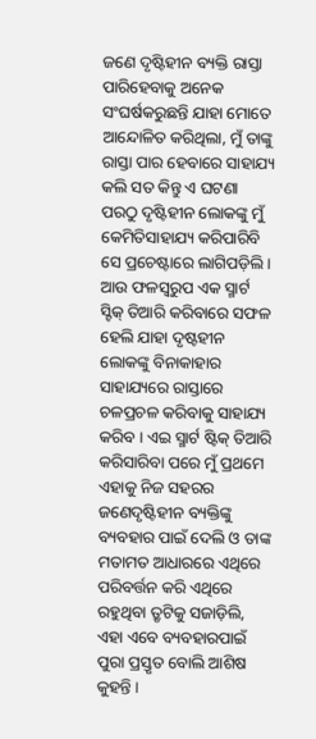ଜଣେ ଦୃଷ୍ଟିହୀନ ବ୍ୟକ୍ତି ରାସ୍ତା ପାରିହେବାକୁ ଅନେକ ସଂଘର୍ଷକରୁଛନ୍ତି ଯାହା ମୋତେ ଆନ୍ଦୋଳିତ କରିଥିଲା, ମୁଁ ତାଙ୍କୁ ରାସ୍ତା ପାର ହେବାରେ ସାହାଯ୍ୟ କଲି ସତ କିନ୍ତୁ ଏ ଘଟଣା ପରଠୁ ଦୃଷ୍ଟିହୀନ ଲୋକଙ୍କୁ ମୁଁ କେମିତିସାହାଯ୍ୟ କରିପାରିବି ସେ ପ୍ରଚେଷ୍ଟାରେ ଲାଗିପଡ଼ିଲି । ଆଉ ଫଳସ୍ୱରୁପ ଏକ ସ୍ମାର୍ଟ ସ୍ଟିକ୍ ତିଆରି କରିବାରେ ସଫଳ ହେଲି ଯାହା ଦୃଷ୍ଟହୀନ ଲୋକଙ୍କୁ ବିନାକାହାର ସାହାଯ୍ୟରେ ରାସ୍ତାରେ ଚଳପ୍ରଚଳ କରିବାକୁ ସାହାଯ୍ୟ କରିବ । ଏଇ ସ୍ମାର୍ଟ ଷ୍ଟିକ୍ ତିଆରି କରିସାରିବା ପରେ ମୁଁ ପ୍ରଥମେ ଏହାକୁ ନିଜ ସହରର ଜଣେଦୃଷ୍ଟିହୀନ ବ୍ୟକ୍ତିଙ୍କୁ ବ୍ୟବହାର ପାଇଁ ଦେଲି ଓ ତାଙ୍କ ମତାମତ ଆଧାରରେ ଏଥିରେ ପରିବର୍ତ୍ତନ କରି ଏଥିରେ ରହୁଥିବା ତ୍ରୃଟିକୁ ସଜାଡ଼ିଲି, ଏହା ଏବେ ବ୍ୟବହାରପାଇଁ ପୁରା ପ୍ରସ୍ତୃତ ବୋଲି ଆଶିଷ କୁହନ୍ତି ।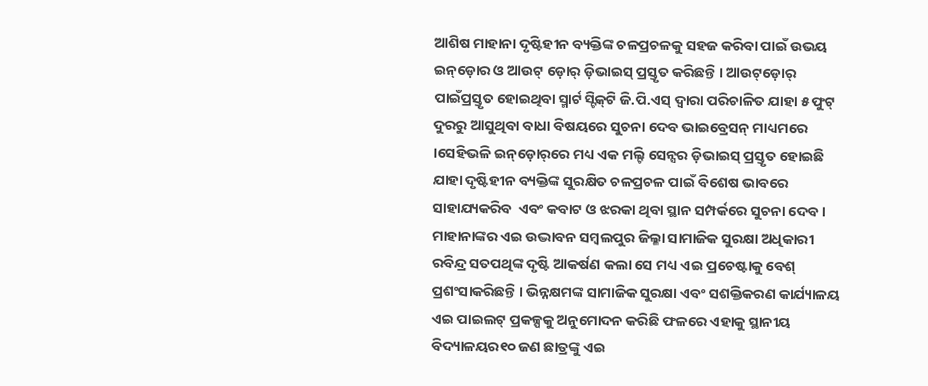ଆଶିଷ ମାହାନା ଦୃଷ୍ଟିହୀନ ବ୍ୟକ୍ତିଙ୍କ ଚଳପ୍ରଚଳକୁ ସହଜ କରିବା ପାଇଁ ଉଭୟ ଇନ୍‌ଡ଼ୋର ଓ ଆଉଟ୍ ଡ଼ୋର୍ ଡ଼ିଭାଇସ୍ ପ୍ରସ୍ତୃତ କରିଛନ୍ତି । ଆଉଟ୍‌ଡ଼ୋର୍ ପାଇଁପ୍ରସ୍ତୃତ ହୋଇଥିବା ସ୍ମାର୍ଟ ସ୍ଟିକ୍‌ଟି ଜି.ପି.ଏସ୍ ଦ୍ୱାରା ପରିଚାଳିତ ଯାହା ୫ ଫୁଟ୍ ଦୁରରୁ ଆସୁଥିବା ବାଧା ବିଷୟରେ ସୁଚନା ଦେବ ଭାଇବ୍ରେସନ୍ ମାଧ୍ୟମରେ ।ସେହିଭଳି ଇନ୍‌ଡ଼ୋର୍‌ରେ ମଧ୍ୟ ଏକ ମଲ୍ଟି ସେନ୍ସର ଡ଼ିଭାଇସ୍ ପ୍ରସ୍ତୃତ ହୋଇଛି ଯାହା ଦୃଷ୍ଟିହୀନ ବ୍ୟକ୍ତିଙ୍କ ସୁରକ୍ଷିତ ଚଳପ୍ରଚଳ ପାଇଁ ବିଶେଷ ଭାବରେ ସାହାଯ୍ୟକରିବ  ଏବଂ କବାଟ ଓ ଝରକା ଥିବା ସ୍ଥାନ ସମ୍ପର୍କରେ ସୁଚନା ଦେବ । ମାହାନାଙ୍କର ଏଇ ଉଦ୍ଭାବନ ସମ୍ବଲପୁର ଜିଲ୍ଳା ସାମାଜିକ ସୁରକ୍ଷା ଅଧିକାରୀ ରବିନ୍ଦ୍ର ସତପଥିଙ୍କ ଦୃଷ୍ଟି ଆକର୍ଷଣ କଲା ସେ ମଧ୍ୟ ଏଇ ପ୍ରଚେଷ୍ଟାକୁ ବେଶ୍ ପ୍ରଶଂସାକରିଛନ୍ତି । ଭିନ୍ନକ୍ଷମଙ୍କ ସାମାଜିକ ସୁରକ୍ଷା ଏବଂ ସଶକ୍ତିକରଣ କାର୍ଯ୍ୟାଳୟ ଏଇ ପାଇଲଟ୍ ପ୍ରକଳ୍ପକୁ ଅନୁମୋଦନ କରିଛି ଫଳରେ ଏହାକୁ ସ୍ଥାନୀୟ ବିଦ୍ୟାଳୟର୧୦ ଜଣ ଛାତ୍ରଙ୍କୁ ଏଇ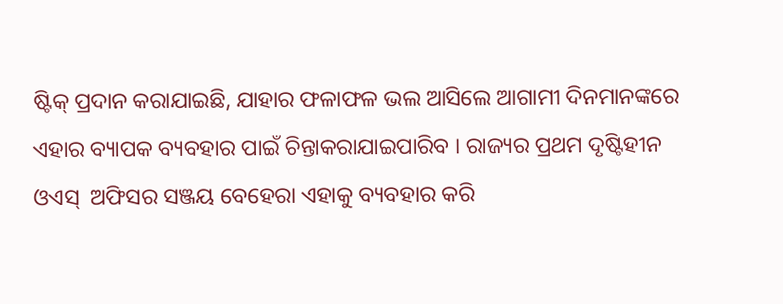ଷ୍ଟିକ୍ ପ୍ରଦାନ କରାଯାଇଛି, ଯାହାର ଫଳାଫଳ ଭଲ ଆସିଲେ ଆଗାମୀ ଦିନମାନଙ୍କରେ ଏହାର ବ୍ୟାପକ ବ୍ୟବହାର ପାଇଁ ଚିନ୍ତାକରାଯାଇପାରିବ । ରାଜ୍ୟର ପ୍ରଥମ ଦୃଷ୍ଟିହୀନ ଓଏସ୍  ଅଫିସର ସଞ୍ଜୟ ବେହେରା ଏହାକୁ ବ୍ୟବହାର କରି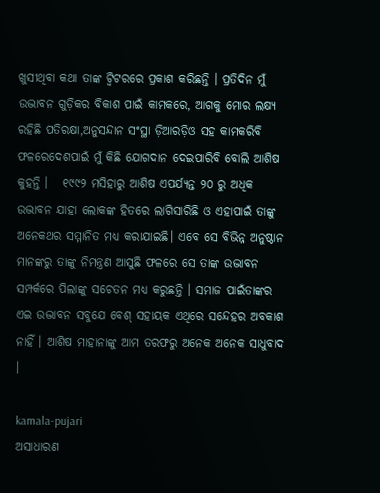ଖୁସୀଥିବା କଥା ତାଙ୍କ ଟ୍ୱିଟରରେ ପ୍ରକାଶ କରିଛନ୍ତି । ପ୍ରତିଦିନ ମୁଁ ଉଦ୍ଭାବନ ଗୁଡ଼ିକର ବିକାଶ ପାଇଁ କାମକରେ, ଆଗକୁ ମୋର ଲକ୍ଷ୍ୟ ରହିଛି ପତିରକ୍ଷା,ଅନୁସନ୍ଦାନ ସଂସ୍ଥା ଡ଼ିଆରଡ଼ିଓ ସହ କାମକରିବି ଫଳରେଦେଶପାଇଁ ମୁଁ କିଛି ଯୋଗଦାନ ଦେଇପାରିବି ବୋଲି ଆଶିଷ କୁହନ୍ତି ।   ୧୯୯୨ ମସିହାରୁ ଆଶିଷ ଏପର୍ଯ୍ୟନ୍ତ ୨୦ ରୁ ଅଧିକ ଉଦ୍ଭାବନ ଯାହା ଲୋକଙ୍କ ହିତରେ ଲାଗିସାରିଛି ଓ ଏହାପାଇଁ ତାଙ୍କୁ ଅନେକଥର ସମ୍ମାନିତ ମଧ୍ୟ କରାଯାଇଛି। ଏବେ ସେ ବିଭିନ୍ନ ଅନୁଷ୍ଠାନ ମାନଙ୍କରୁ ତାଙ୍କୁ ନିମନ୍ତ୍ରଣ ଆସୁଛି ଫଳରେ ସେ ତାଙ୍କ ଉଦ୍ଭାବନ ସମ୍ପର୍କରେ ପିଲାଙ୍କୁ ସଚେତନ ମଧ୍ୟ କରୁଛନ୍ତି । ସମାଜ ପାଇଁତାଙ୍କର ଏଇ ଉଦ୍ଭାବନ ସବୁଯେ ବେଶ୍ ସହାୟକ ଏଥିରେ ସନ୍ଦେହର ଅବକାଶ ନାହିଁ । ଆଶିଷ ମାହାନାଙ୍କୁ ଆମ ତରଫରୁ ଅନେକ ଅନେକ ସାଧୁବାଦ ।

kamala-pujari
ଅସାଧାରଣ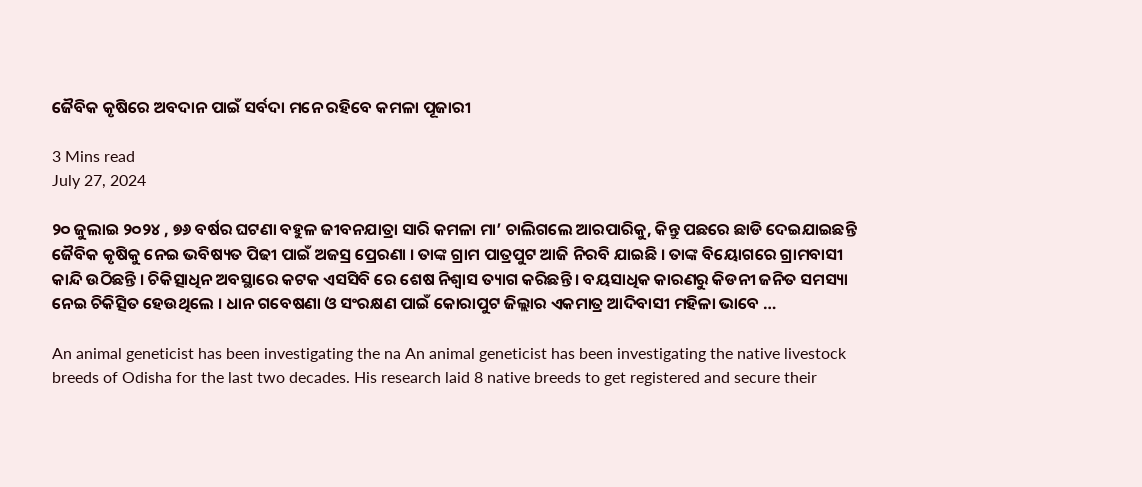ଜୈବିକ କୃଷିରେ ଅବଦାନ ପାଇଁ ସର୍ବଦା ମନେ ରହିବେ କମଳା ପୂଜାରୀ

3 Mins read
July 27, 2024

୨୦ ଜୁଲାଇ ୨୦୨୪ , ୭୬ ବର୍ଷର ଘଟଣା ବହୁଳ ଜୀବନଯାତ୍ରା ସାରି କମଳା ମା’ ଚାଲିଗଲେ ଆରପାରିକୁ, କିନ୍ତୁ ପଛରେ ଛାଡି ଦେଇଯାଇଛନ୍ତି ଜୈବିକ କୃଷିକୁ ନେଇ ଭବିଷ୍ୟତ ପିଢୀ ପାଇଁ ଅଜସ୍ର ପ୍ରେରଣା । ତାଙ୍କ ଗ୍ରାମ ପାତ୍ରପୁଟ ଆଜି ନିରବି ଯାଇଛି । ତାଙ୍କ ବିୟୋଗରେ ଗ୍ରାମବାସୀ କାନ୍ଦି ଉଠିଛନ୍ତି । ଚିକିତ୍ସାଧିନ ଅବସ୍ଥାରେ କଟକ ଏସସିବି ରେ ଶେଷ ନିଶ୍ଵାସ ତ୍ୟାଗ କରିଛନ୍ତି । ବୟସାଧିକ କାରଣରୁ କିଡନୀ ଜନିତ ସମସ୍ୟା ନେଇ ଚିକିତ୍ସିତ ହେଉଥିଲେ । ଧାନ ଗବେଷଣା ଓ ସଂରକ୍ଷଣ ପାଇଁ କୋରାପୁଟ ଜିଲ୍ଲାର ଏକମାତ୍ର ଆଦିବାସୀ ମହିଳା ଭାବେ …

An animal geneticist has been investigating the na An animal geneticist has been investigating the native livestock breeds of Odisha for the last two decades. His research laid 8 native breeds to get registered and secure their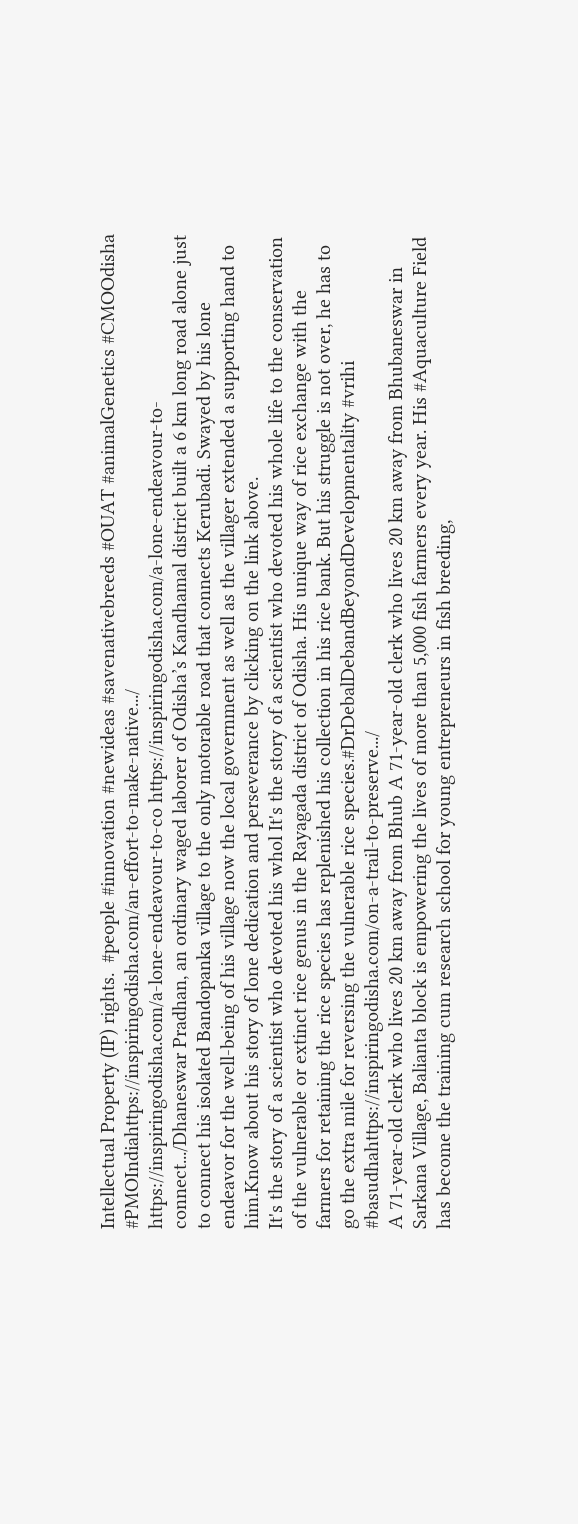Intellectual Property (IP) rights.  #people #innovation #newideas #savenativebreeds #OUAT #animalGenetics #CMOOdisha #PMOIndiahttps://inspiringodisha.com/an-effort-to-make-native.../
https://inspiringodisha.com/a-lone-endeavour-to-co https://inspiringodisha.com/a-lone-endeavour-to-connect.../Dhaneswar Pradhan, an ordinary waged laborer of Odisha’s Kandhamal district built a 6 km long road alone just to connect his isolated Bandopanka village to the only motorable road that connects Kerubadi. Swayed by his lone endeavor for the well-being of his village now the local government as well as the villager extended a supporting hand to him.Know about his story of lone dedication and perseverance by clicking on the link above.
It's the story of a scientist who devoted his whol It's the story of a scientist who devoted his whole life to the conservation of the vulnerable or extinct rice genus in the Rayagada district of Odisha. His unique way of rice exchange with the farmers for retaining the rice species has replenished his collection in his rice bank. But his struggle is not over, he has to go the extra mile for reversing the vulnerable rice species.#DrDebalDebandBeyondDevelopmentality #vrihi #basudhahttps://inspiringodisha.com/on-a-trail-to-preserve.../
A 71-year-old clerk who lives 20 km away from Bhub A 71-year-old clerk who lives 20 km away from Bhubaneswar in Sarkana Village, Balianta block is empowering the lives of more than 5,000 fish farmers every year. His #Aquaculture Field has become the training cum research school for young entrepreneurs in fish breeding,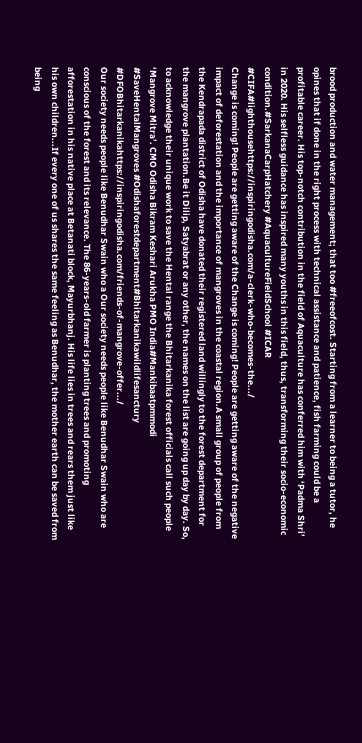brood production and water management; that too #freeofcost. Starting from a learner to being a tutor, he opines that if done in the right process with technical assistance and patience, fish farming could be a profitable career. His top-notch contribution in the field of Aquaculture has conferred him with ‘Padma Shri’ in 2020. His selfless guidance has inspired many youths in this field, thus, transforming their socio-economic condition.#SarkanaCarpHatchery #AquacultureFieldSchool #ICAR #CIFA#lighthousehttps://inspiringodisha.com/a-clerk-who-becomes-the.../
Change is coming! People are getting aware of the Change is coming! People are getting aware of the negative impact of deforestation and the importance of mangroves in the coastal region.A small group of people from the Kendrapada district of Odisha have donated their registered land willingly to the forest department for the mangrove plantation.Be it Dilip, Satyabrat or any other, the names on the list are going up day by day. So, to acknowledge their unique work to save the Hental range the Bhitarkanika forest officials call such people ‘Mangrove Mitra’. CMO Odisha Bikram Keshari Arukha PMO India#Mankibaatpmmodi #SaveHentalMangroves #Odishaforestdepartment#Bhitarkanikawildlifesanctury #DFOBhitarkanikahttps://inspiringodisha.com/friends-of-mangrove-offer.../
Our society needs people like Benudhar Swain who a Our society needs people like Benudhar Swain who are conscious of the forest and its relevance. The 86-years-old farmer is planting trees and promoting afforestation in his native place at Betanati block, Mayurbhanj. His life lies in trees and rears them just like his own children...If every one of us shares the same feeling as Benudhar, the mother earth can be saved from being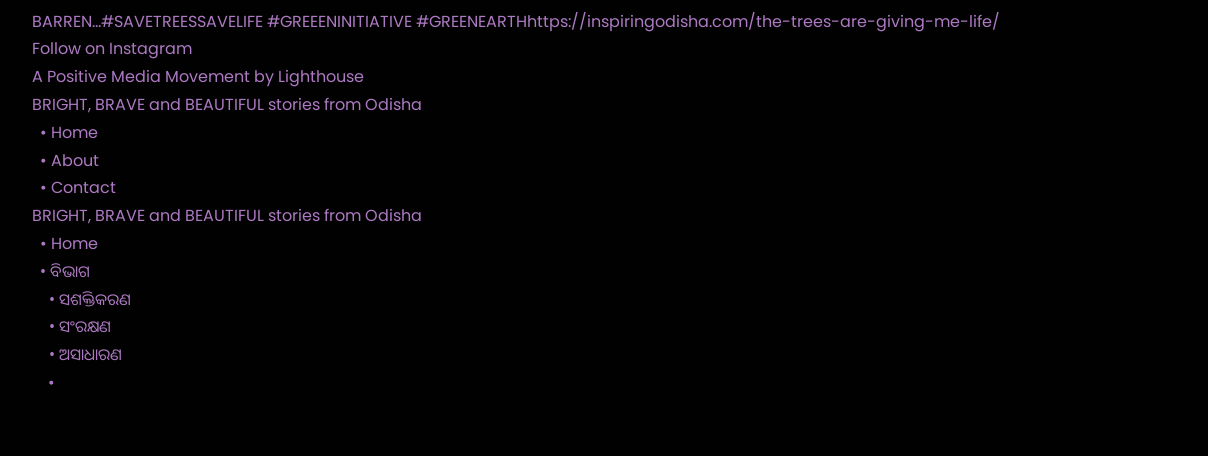BARREN...#SAVETREESSAVELIFE #GREEENINITIATIVE #GREENEARTHhttps://inspiringodisha.com/the-trees-are-giving-me-life/
Follow on Instagram
A Positive Media Movement by Lighthouse
BRIGHT, BRAVE and BEAUTIFUL stories from Odisha
  • Home
  • About
  • Contact
BRIGHT, BRAVE and BEAUTIFUL stories from Odisha
  • Home
  • ବିଭାଗ
    • ସଶକ୍ତିକରଣ
    • ସଂରକ୍ଷଣ
    • ଅସାଧାରଣ
    •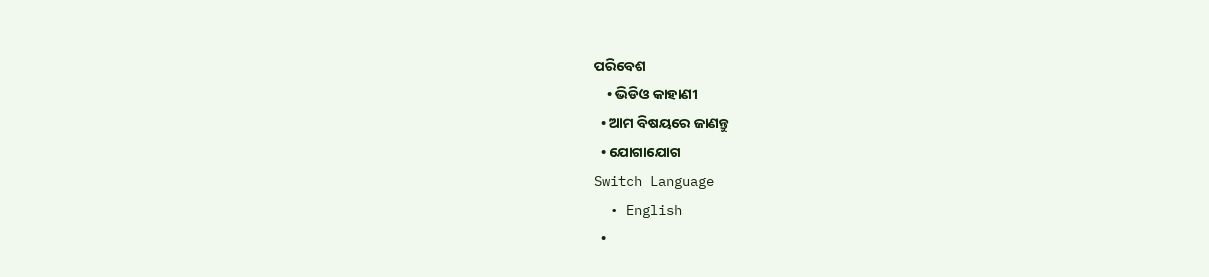ପରିବେଶ
    • ଭିଡିଓ କାହାଣୀ
  • ଆମ ବିଷୟରେ ଜାଣନ୍ତୁ
  • ଯୋଗାଯୋଗ
Switch Language
  • English
  •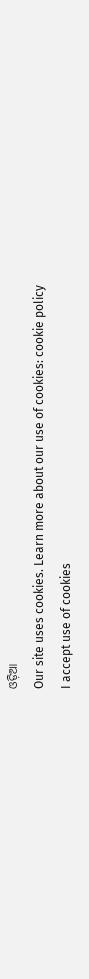ଓଡ଼ିଆ
Our site uses cookies. Learn more about our use of cookies: cookie policy
I accept use of cookies